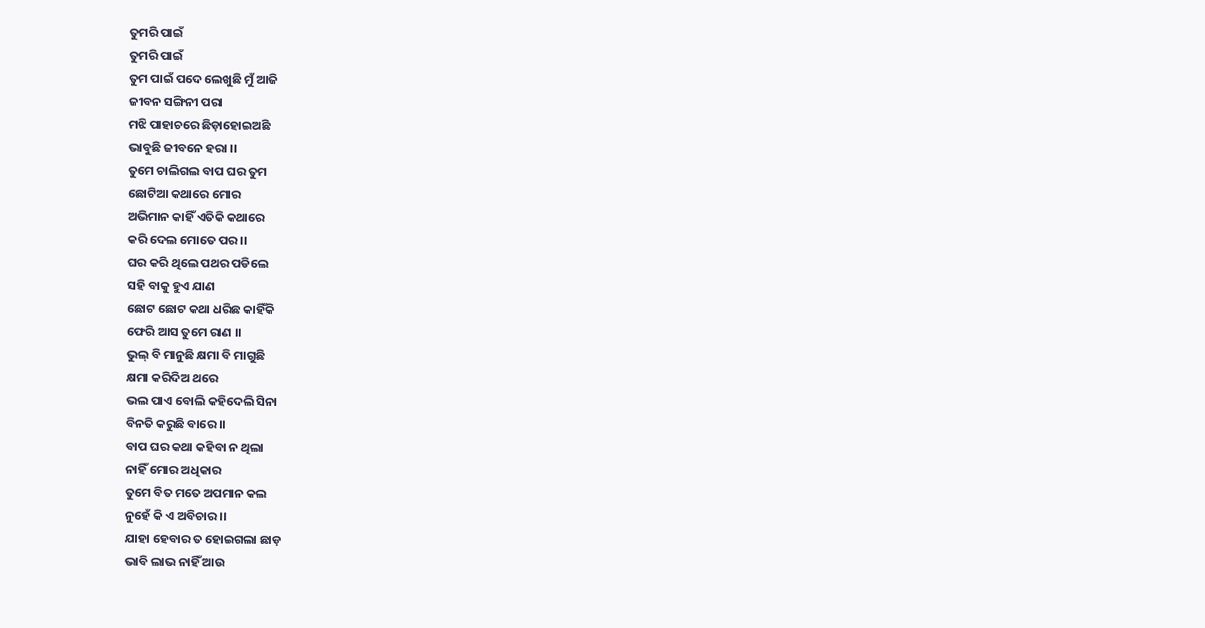ତୁମରି ପାଇଁ
ତୁମରି ପାଇଁ
ତୁମ ପାଇଁ ପଦେ ଲେଖୁଛି ମୁଁ ଆଜି
ଜୀବନ ସଙ୍ଗିନୀ ପରା
ମଝି ପାହାଚରେ ଛିଡ଼ାହୋଇଅଛି
ଭାବୁଛି ଜୀବନେ ହରା ।।
ତୁମେ ଚାଲିଗଲ ବାପ ଘର ତୁମ
ଛୋଟିଆ କଥାରେ ମୋର
ଅଭିମାନ କାହିଁ ଏତିକି କଥାରେ
କରି ଦେଲ ମୋତେ ପର ।।
ଘର କରି ଥିଲେ ପଥର ପଡିଲେ
ସହି ବାକୁ ହୁଏ ଯାଣ
ଛୋଟ ଛୋଟ କଥା ଧରିଛ କାହିଁକି
ଫେରି ଆସ ତୁମେ ରାଣ ।।
ଭୁଲ୍ ବି ମାନୁଛି କ୍ଷମା ବି ମାଗୁଛି
କ୍ଷମା କରିଦିଅ ଥରେ
ଭଲ ପାଏ ବୋଲି କହିଦେଲି ସିନା
ବିନତି କରୁଛି ବାରେ ।।
ବାପ ଘର କଥା କହିବା ନ ଥିଲା
ନାହିଁ ମୋର ଅଧିକାର
ତୁମେ ବିତ ମତେ ଅପମାନ କଲ
ନୁହେଁ କି ଏ ଅବିଚାର ।।
ଯାହା ହେବାର ତ ହୋଇଗଲା ଛାଡ଼
ଭାବି ଲାଭ ନାହିଁ ଆଉ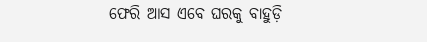ଫେରି ଆସ ଏବେ ଘରକୁ ବାହୁଡ଼ି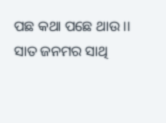ପଛ କଥା ପଛେ ଥାଉ ।।
ସାତ ଜନମର ସାଥି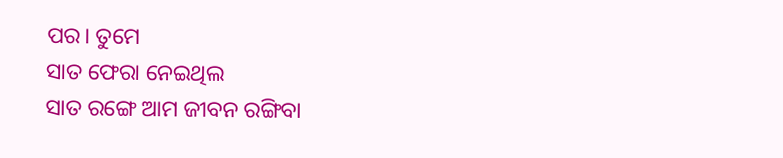ପର। ତୁମେ
ସାତ ଫେରା ନେଇଥିଲ
ସାତ ରଙ୍ଗେ ଆମ ଜୀବନ ରଙ୍ଗିବା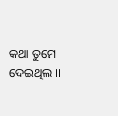କଥା ତୁମେ ଦେଇଥିଲ ।।